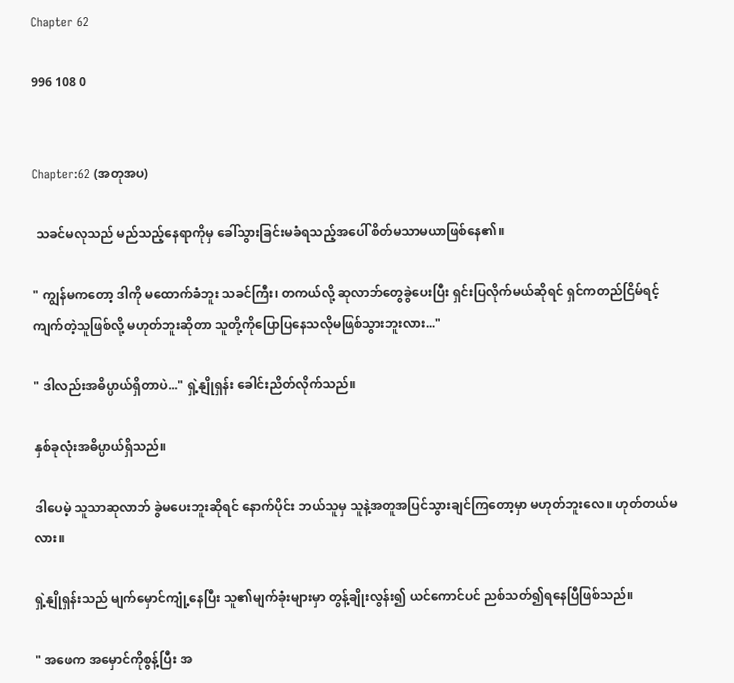Chapter 62

996 108 0


Chapter:62 (အတုအပ)

 သခင်မလုသည် မည်သည့်နေရာကိုမှ ခေါ်သွားခြင်းမခံရသည့်အပေါ် စိတ်မသာမယာဖြစ်နေ၏။

" ကျွန်မကတော့ ဒါကို မထောက်ခံဘူး သခင်ကြီး၊ တကယ်လို့ ဆုလာဘ်တွေခွဲပေးပြီး ရှင်းပြလိုက်မယ်ဆိုရင် ရှင်ကတည်ငြိမ်ရင့်ကျက်တဲ့သူဖြစ်လို့ မဟုတ်ဘူးဆိုတာ သူတို့ကိုပြောပြနေသလိုမဖြစ်သွားဘူးလား..."

" ဒါလည်းအဓိပ္ပာယ်ရှိတာပဲ..." ရှဲ့နျိုရှန်း ခေါင်းညိတ်လိုက်သည်။

နှစ်ခုလုံးအဓိပ္ပာယ်ရှိသည်။

ဒါပေမဲ့ သူသာဆုလာဘ် ခွဲမပေးဘူးဆိုရင် နောက်ပိုင်း ဘယ်သူမှ သူနဲ့အတူအပြင်သွားချင်ကြတော့မှာ မဟုတ်ဘူးလေ။ ဟုတ်တယ်မလား။

ရှဲ့နျိုရှန်းသည် မျက်မှောင်ကျုံ့နေပြီး သူ၏မျက်ခုံးများမှာ တွန့်ချိုးလွန်း၍ ယင်ကောင်ပင် ညစ်သတ်၍ရနေပြီဖြစ်သည်။

" အဖေက အမှောင်ကိုစွန့်ပြီး အ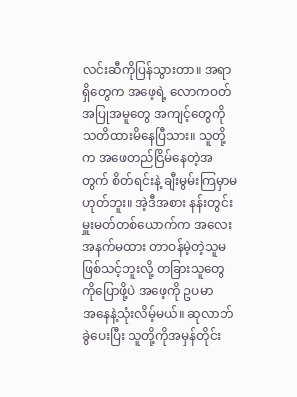လင်းဆီကိုပြန်သွားတာ။ အရာရှိတွေက အဖေ့ရဲ့ လောကဝတ်အပြုအမူတွေ အကျင့်တွေကို သတိထားမိနေပြီသား။ သူတို့က အဖေတည်ငြိမ်နေတဲ့အတွက် စိတ်ရင်းနဲ့ ချီးမွမ်းကြမှာမဟုတ်ဘူး။ အဲ့ဒီအစား နန်းတွင်းမှူးမတ်တစ်ယောက်က အလေးအနက်မထား တာဝန်မဲ့တဲ့သူမဖြစ်သင့်ဘူးလို့ တခြားသူတွေကိုပြောဖို့ပဲ အဖေ့ကို ဥပမာအ‌နေနဲ့သုံးလိမ့်မယ်။ ဆုလာဘ် ခွဲပေးပြီး သူတို့ကိုအမှန်တိုင်း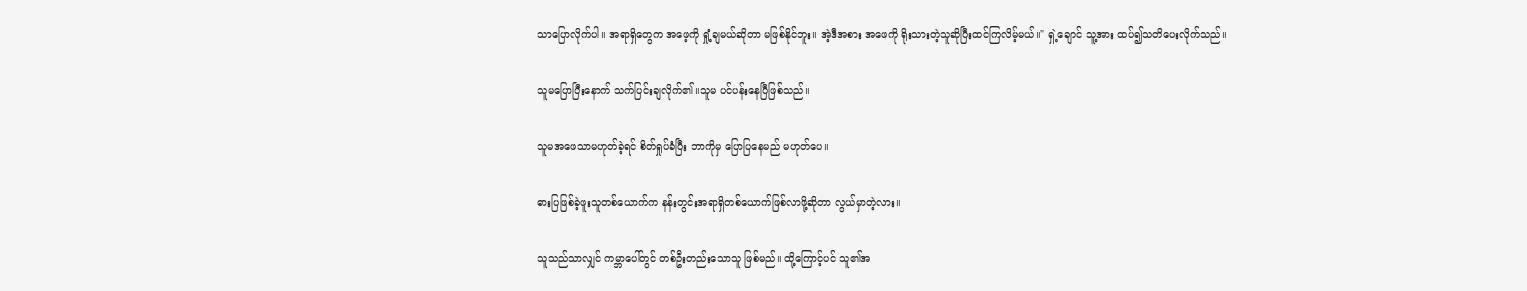သာပြောလိုက်ပါ။ အရာရှိတွေက အဖေ့ကို ရှုံ့ချမယ်ဆိုတာ မဖြစ်နိုင်ဘူး။ အဲ့ဒီအစား အဖေကို ရိုးသားတဲ့သူဆိုပြီးထင်ကြလိမ့်မယ်။" ရှဲ့ချောင် သူ့အား ထပ်၍သတိပေးလိုက်သည်။

သူမပြောပြီးနောက် သက်ပြင်းချလိုက်၏။သူမ ပင်ပန်းနေပြီဖြစ်သည်။

သူမအဖေသာမဟုတ်ခဲ့ရင် စိတ်ရှုပ်ခံပြီး ဘာကိုမှ ပြောပြနေမည် မဟုတ်ပေ။

ဓားပြဖြစ်ခဲ့ဖူးသူတစ်ယောက်က နန်းတွင်းအရာရှိတစ်ယောက်ဖြစ်လာဖို့ဆိုတာ လွယ်မှာတဲ့လား။

သူသည်သာလျှင် ကမ္ဘာပေါ်တွင် တစ်ဦးတည်းသောသူ ဖြစ်မည်။ ထို့ကြောင့်ပင် သူ၏အ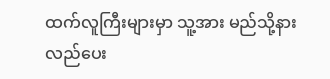ထက်လူကြီး‌များမှာ သူ့အား မည်သို့နားလည်ပေး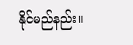နိုင်မည်နည်း။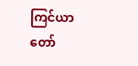ကြင်ယာတော်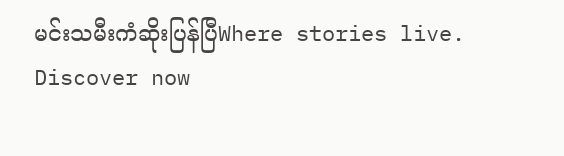မင်းသမီးကံဆိုးပြန်ပြီWhere stories live. Discover now